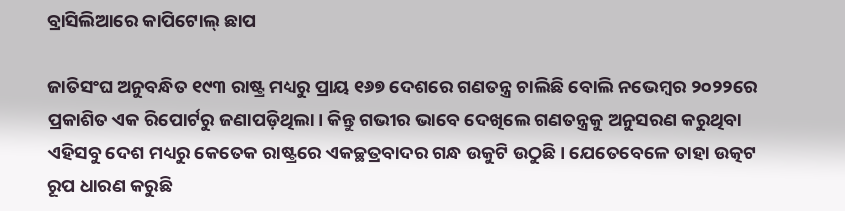ବ୍ରାସିଲିଆରେ କାପିଟୋଲ୍‌ ଛାପ

ଜାତିସଂଘ ଅନୁବନ୍ଧିତ ୧୯୩ ରାଷ୍ଟ୍ର ମଧ୍ୟରୁ ପ୍ରାୟ ୧୬୭ ଦେଶରେ ଗଣତନ୍ତ୍ର ଚାଲିଛି ବୋଲି ନଭେମ୍ବର ୨୦୨୨ରେ ପ୍ରକାଶିତ ଏକ ରିପୋର୍ଟରୁ ଜଣାପଡ଼ିଥିଲା। କିନ୍ତୁ ଗଭୀର ଭାବେ ଦେଖିଲେ ଗଣତନ୍ତ୍ରକୁ ଅନୁସରଣ କରୁଥିବା ଏହିସବୁ ଦେଶ ମଧ୍ୟରୁ କେତେକ ରାଷ୍ଟ୍ରରେ ଏକଚ୍ଛତ୍ରବାଦର ଗନ୍ଧ ଉକୁଟି ଉଠୁଛି। ଯେତେବେଳେ ତାହା ଉତ୍କଟ ରୂପ ଧାରଣ କରୁଛି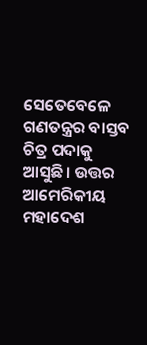ସେତେବେଳେ ଗଣତନ୍ତ୍ରର ବାସ୍ତବ ଚିତ୍ର ପଦାକୁ ଆସୁଛି। ଉତ୍ତର ଆମେରିକୀୟ ମହାଦେଶ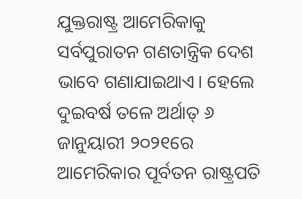ଯୁକ୍ତରାଷ୍ଟ୍ର ଆମେରିକାକୁ ସର୍ବପୁରାତନ ଗଣତାନ୍ତ୍ରିକ ଦେଶ ଭାବେ ଗଣାଯାଇଥାଏ। ହେଲେ ଦୁଇବର୍ଷ ତଳେ ଅର୍ଥାତ୍‌ ୬ ଜାନୁୟାରୀ ୨୦୨୧ରେ ଆମେରିକାର ପୂର୍ବତନ ରାଷ୍ଟ୍ରପତି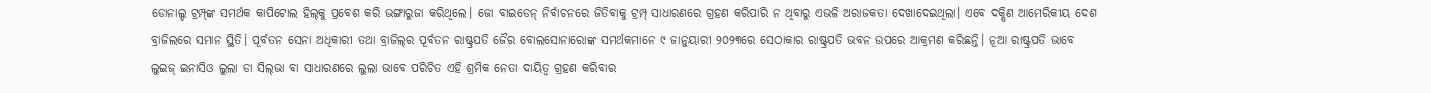ଡୋନାଲ୍ଡ ଟ୍ରମ୍ପ୍‌ଙ୍କ ସମର୍ଥକ କାପିଟୋଲ ହିଲ୍‌କୁ ପ୍ରବେଶ କରି ଭଙ୍ଗାରୁଜା କରିଥିଲେ। ଜୋ ବାଇଡେନ୍‌ ନିର୍ବାଚନରେ ଜିତିବାକୁ ଟ୍ରମ୍ପ୍‌ ସାଧାରଣରେ ଗ୍ରହଣ କରିପାରି ନ ଥିବାରୁ ଏଭଳି ଅରାଜକତା ଦେଖାଦେଇଥିଲା। ଏବେ ଦକ୍ଷିଣ ଆମେରିକୀୟ ଦେଶ ବ୍ରାଜିଲରେ ସମାନ ସ୍ଥିତି। ପୂର୍ବତନ ସେନା ଅଧିକାରୀ ତଥା ବ୍ରାଜିଲ୍‌ର ପୂର୍ବତନ ରାଷ୍ଟ୍ରପତି ଜୈର ବୋଲସୋନାରୋଙ୍କ ସମର୍ଥକମାନେ ୯ ଜାନୁୟାରୀ ୨୦୨୩ରେ ସେଠାକାର ରାଷ୍ଟ୍ରପତି ଭବନ ଉପରେ ଆକ୍ରମଣ କରିଛନ୍ତି। ନୂଆ ରାଷ୍ଟ୍ରପତି ଭାବେ ଲୁଇଜ୍‌ ଇନାସିଓ ଲୁଲା ଡା ସିଲ୍‌ଭା ବା ସାଧାରଣରେ ଲୁଲା ଭାବେ ପରିଚିତ ଏହି ଶ୍ରମିକ ନେତା ଦାୟିତ୍ୱ ଗ୍ରହଣ କରିବାର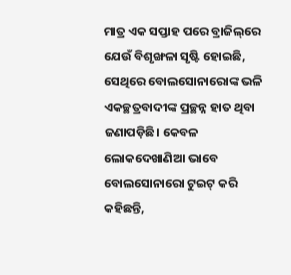ମାତ୍ର ଏକ ସପ୍ତାହ ପରେ ବ୍ରାଜିଲ୍‌ରେ ଯେଉଁ ବିଶୃଙ୍ଖଳା ସୃଷ୍ଟି ହୋଇଛି, ସେଥିରେ ବୋଲସୋନାରୋଙ୍କ ଭଳି ଏକଚ୍ଛତ୍ରବାଦୀଙ୍କ ପ୍ରଚ୍ଛନ୍ନ ହାତ ଥିବା ଜଣାପଡ଼ିଛି। କେବଳ ଲୋକଦେଖାଣିଆ ଭାବେ ବୋଲସୋନାରୋ ଟୁଇଟ୍‌ କରି କହିଛନ୍ତି,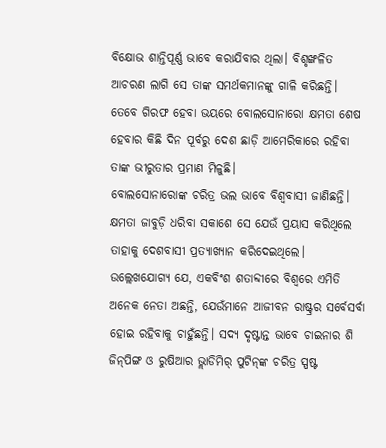ବିକ୍ଷୋଭ ଶାନ୍ତିପୂର୍ଣ୍ଣ ଭାବେ କରାଯିବାର ଥିଲା। ବିଶୃଙ୍ଖଳିତ ଆଚରଣ ଲାଗି ସେ ତାଙ୍କ ସମର୍ଥକମାନଙ୍କୁ ଗାଳି କରିଛନ୍ତି। ତେବେ ଗିରଫ ହେବା ଭୟରେ ବୋଲସୋନାରୋ କ୍ଷମତା ଶେଷ ହେବାର କିଛି ଦିନ ପୂର୍ବରୁ ଦେଶ ଛାଡ଼ି ଆମେରିକାରେ ରହିବା ତାଙ୍କ ଭୀରୁତାର ପ୍ରମାଣ ମିଳୁଛି।
ବୋଲସୋନାରୋଙ୍କ ଚରିତ୍ର ଭଲ ଭାବେ ବିଶ୍ୱବାସୀ ଜାଣିଛନ୍ତି। କ୍ଷମତା ଜାବୁଡ଼ି ଧରିବା ସକାଶେ ସେ ଯେଉଁ ପ୍ରୟାସ କରିଥିଲେ ତାହାକୁ ଦେଶବାସୀ ପ୍ରତ୍ୟାଖ୍ୟାନ କରିଦେଇଥିଲେ। ଉଲ୍ଲେଖଯୋଗ୍ୟ ଯେ, ଏକବିଂଶ ଶତାବ୍ଦୀରେ ବିଶ୍ୱରେ ଏମିତି ଅନେକ ନେତା ଅଛନ୍ତି, ଯେଉଁମାନେ ଆଜୀବନ ରାଷ୍ଟ୍ରର ସର୍ବେସର୍ବା ହୋଇ ରହିବାକୁ ଚାହୁଁଛନ୍ତି। ସଦ୍ୟ ଦୃଷ୍ଟାନ୍ତ ଭାବେ ଚାଇନାର ଶି ଜିନ୍‌ପିଙ୍ଗ ଓ ରୁଷିଆର ଭ୍ଲାଡିମିର୍‌ ପୁଟିନ୍‌ଙ୍କ ଚରିତ୍ର ସ୍ପଷ୍ଟ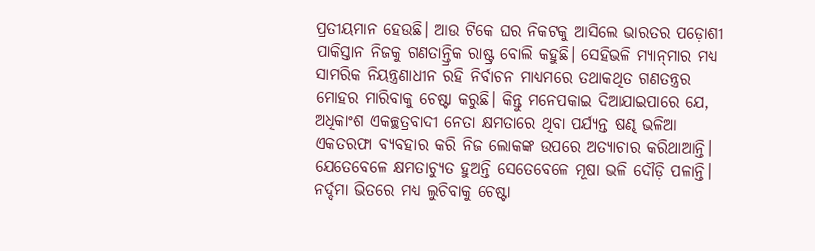ପ୍ରତୀୟମାନ ହେଉଛି। ଆଉ ଟିକେ ଘର ନିକଟକୁ ଆସିଲେ ଭାରତର ପଡ଼ୋଶୀ ପାକିସ୍ତାନ ନିଜକୁ ଗଣତାନ୍ତ୍ରିକ ରାଷ୍ଟ୍ର ବୋଲି କହୁଛି। ସେହିଭଳି ମ୍ୟାନ୍‌ମାର ମଧ୍ୟ ସାମରିକ ନିୟନ୍ତ୍ରଣାଧୀନ ରହି ନିର୍ବାଚନ ମାଧ୍ୟମରେ ତଥାକଥିତ ଗଣତନ୍ତ୍ରର ମୋହର ମାରିବାକୁ ଚେଷ୍ଟା କରୁଛି। କିନ୍ତୁ ମନେପକାଇ ଦିଆଯାଇପାରେ ଯେ, ଅଧିକାଂଶ ଏକଚ୍ଛତ୍ରବାଦୀ ନେତା କ୍ଷମତାରେ ଥିବା ପର୍ଯ୍ୟନ୍ତ ଷଣ୍ଢ ଭଳିଆ ଏକତରଫା ବ୍ୟବହାର କରି ନିଜ ଲୋକଙ୍କ ଉପରେ ଅତ୍ୟାଚାର କରିଥାଆନ୍ତି। ଯେତେବେଳେ କ୍ଷମତାଚ୍ୟୁତ ହୁଅନ୍ତି ସେତେବେଳେ ମୂଷା ଭଳି ଦୌଡ଼ି ପଳାନ୍ତି। ନର୍ଦ୍ଦମା ଭିତରେ ମଧ୍ୟ ଲୁଚିବାକୁ ଚେଷ୍ଟା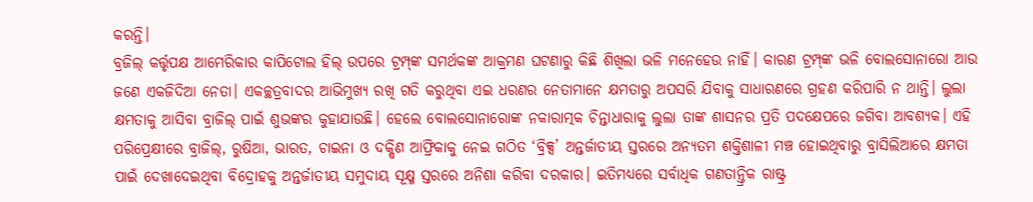କରନ୍ତି।
ବ୍ରଜିଲ୍‌ କର୍ତ୍ତୃପକ୍ଷ ଆମେରିକାର କାପିଟୋଲ ହିଲ୍‌ ଉପରେ ଟ୍ରମ୍ପ୍‌ଙ୍କ ସମର୍ଥକଙ୍କ ଆକ୍ରମଣ ଘଟଣାରୁ କିଛି ଶିଖିଲା ଭଳି ମନେହେଉ ନାହିଁ। କାରଣ ଟ୍ରମ୍ପ୍‌ଙ୍କ ଭଳି ବୋଲସୋନାରୋ ଆଉ ଜଣେ ଏକଜିଦିଆ ନେତା। ଏକଚ୍ଛତ୍ରବାଦର ଆଭିମୁଖ୍ୟ ରଖି ଗତି କରୁଥିବା ଏଇ ଧରଣର ନେତାମାନେ କ୍ଷମତାରୁ ଅପସରି ଯିବାକୁ ସାଧାରଣରେ ଗ୍ରହଣ କରିପାରି ନ ଥାନ୍ତି। ଲୁଲା କ୍ଷମତାକୁ ଆସିବା ବ୍ରାଜିଲ୍‌ ପାଇଁ ଶୁଭଙ୍କର କୁହାଯାଉଛି। ହେଲେ ବୋଲସୋନାରୋଙ୍କ ନକାରାତ୍ମକ ଚିନ୍ତାଧାରାକୁ ଲୁଲା ତାଙ୍କ ଶାସନର ପ୍ରତି ପଦକ୍ଷେପରେ ଜଗିବା ଆବଶ୍ୟକ। ଏହି ପରିପ୍ରେକ୍ଷୀରେ ବ୍ରାଜିଲ୍‌, ରୁଷିଆ, ଭାରତ, ଚାଇନା ଓ ଦକ୍ଷିଣ ଆଫ୍ରିକାକୁ ନେଇ ଗଠିତ ‘ବ୍ରିକ୍ସ’ ଅନ୍ତର୍ଜାତୀୟ ସ୍ତରରେ ଅନ୍ୟତମ ଶକ୍ତିଶାଳୀ ମଞ୍ଚ ହୋଇଥିବାରୁ ବ୍ରାସିଲିଆରେ କ୍ଷମତା ପାଇଁ ଦେଖାଦେଇଥିବା ବିଦ୍ରୋହକୁ ଅନ୍ତର୍ଜାତୀୟ ସମୁଦାୟ ସୂକ୍ଷ୍ମ ସ୍ତରରେ ଅନିଶା କରିବା ଦରକାର। ଇତିମଧ୍ୟରେ ସର୍ବାଧିକ ଗଣତାନ୍ତ୍ରିକ ରାଷ୍ଟ୍ର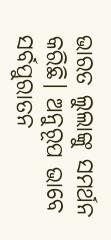ଭାରତ ଲୁଲାଙ୍କୁ ସମର୍ଥନ କରିଛି। ଅନୁରୂପ ଭାବେ ସର୍ବପୁରାତନ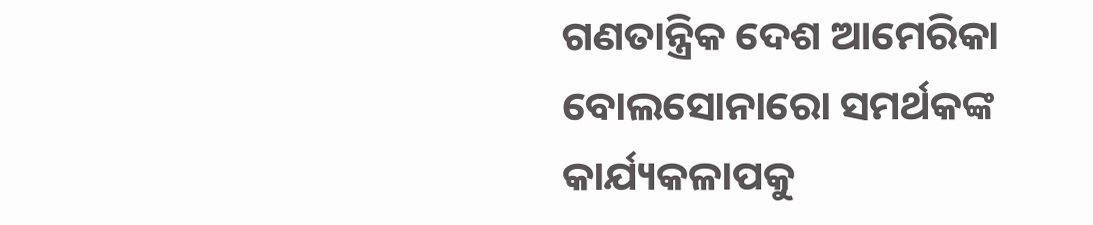ଗଣତାନ୍ତ୍ରିକ ଦେଶ ଆମେରିକା ବୋଲସୋନାରୋ ସମର୍ଥକଙ୍କ କାର୍ଯ୍ୟକଳାପକୁ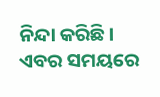ନିନ୍ଦା କରିଛି। ଏବର ସମୟରେ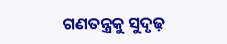ଗଣତନ୍ତ୍ରକୁ ସୁଦୃଢ଼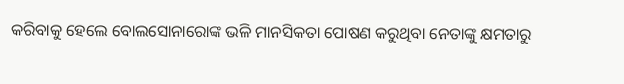କରିବାକୁ ହେଲେ ବୋଲସୋନାରୋଙ୍କ ଭଳି ମାନସିକତା ପୋଷଣ କରୁଥିବା ନେତାଙ୍କୁ କ୍ଷମତାରୁ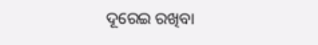ଦୂରେଇ ରଖିବା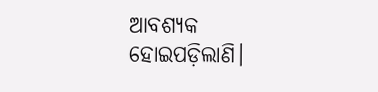ଆବଶ୍ୟକ ହୋଇପଡ଼ିଲାଣି।